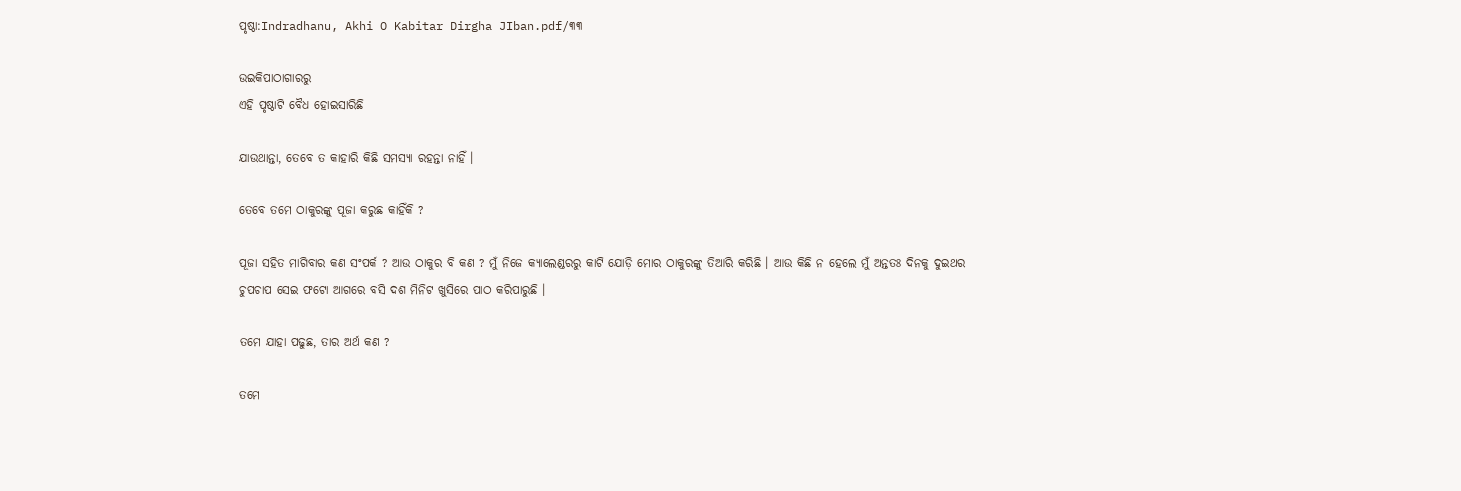ପୃଷ୍ଠା:Indradhanu, Akhi O Kabitar Dirgha JIban.pdf/୩୩

ଉଇକିପାଠାଗାର‌ରୁ
ଏହି ପୃଷ୍ଠାଟି ବୈଧ ହୋଇସାରିଛି

ଯାଉଥାନ୍ତା, ତେବେ ତ କାହାରି କିଛି ସମସ୍ୟା ରହନ୍ତା ନାହିଁ ।

ତେବେ ତମେ ଠାକୁରଙ୍କୁ ପୂଜା କରୁଛ କାହିଁକି ?

ପୂଜା ସହିତ ମାଗିବାର କଣ ସଂପର୍କ ? ଆଉ ଠାକୁର ବି କଣ ? ମୁଁ ନିଜେ କ୍ୟାଲେଣ୍ଡରରୁ କାଟି ଯୋଡ଼ି ମୋର ଠାକୁରଙ୍କୁ ତିଆରି କରିଛି । ଆଉ କିଛି ନ ହେଲେ ମୁଁ ଅନ୍ତତଃ ଦିନକୁ ଦୁଇଥର ଚୁପଚାପ ସେଇ ଫଟୋ ଆଗରେ ବସି ଦଶ ମିନିଟ ଖୁସିରେ ପାଠ କରିପାରୁଛି ।

ତମେ ଯାହା ପଢୁଛ, ତାର ଅର୍ଥ କଣ ?

ତମେ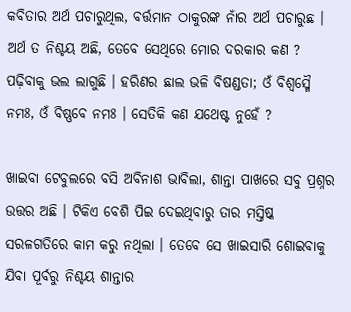କବିତାର ଅର୍ଥ ପଚାରୁଥିଲ, ବର୍ତ୍ତମାନ ଠାକୁରଙ୍କ ନାଁର ଅର୍ଥ ପଚାରୁଛ । ଅର୍ଥ ତ ନିଶ୍ଚୟ ଅଛି, ତେବେ ସେଥିରେ ମୋର ଦରକାର କଣ ? ପଢ଼ିବାକୁ ଭଲ ଲାଗୁଛି । ହରିଣର ଛାଲ ଭଳି ବିଷଣ୍ଡତା; ଓଁ ବିଶ୍ୱସ୍ମୈ ନମଃ, ଓଁ ବିଷ୍ଣବେ ନମଃ । ସେତିକି କଣ ଯଥେଷ୍ଟ ନୁହେଁ ?

ଖାଇବା ଟେବୁଲରେ ବସି ଅବିନାଶ ଭାବିଲା, ଶାନ୍ତା ପାଖରେ ସବୁ ପ୍ରଶ୍ନର ଉତ୍ତର ଅଛି । ଟିକିଏ ବେଶି ପିଇ ଦେଇଥିବାରୁ ତାର ମସ୍ତିଷ୍କ ସରଳଗତିରେ କାମ କରୁ ନଥିଲା । ତେବେ ସେ ଖାଇସାରି ଶୋଇବାକୁ ଯିବା ପୂର୍ବରୁ ନିଶ୍ଚୟ ଶାନ୍ତାର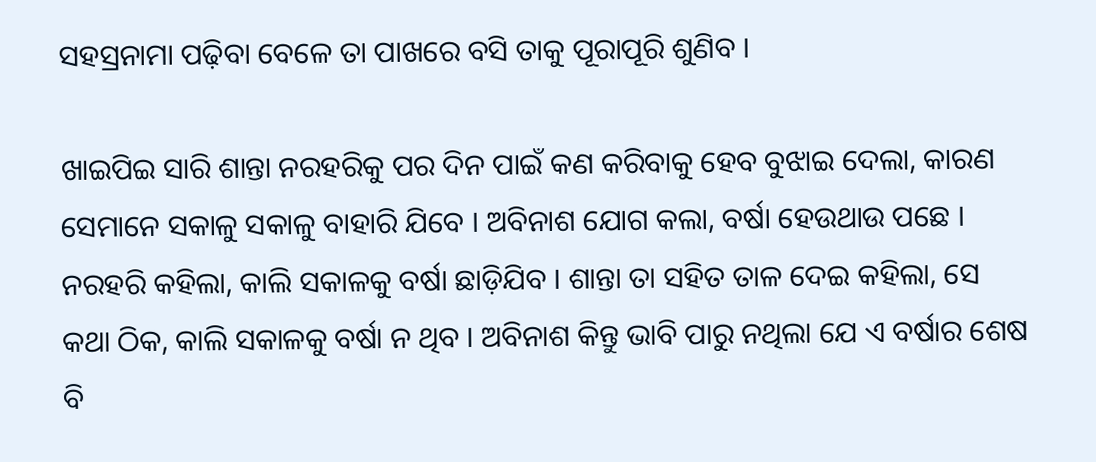ସହସ୍ରନାମା ପଢ଼ିବା ବେଳେ ତା ପାଖରେ ବସି ତାକୁ ପୂରାପୂରି ଶୁଣିବ ।

ଖାଇପିଇ ସାରି ଶାନ୍ତା ନରହରିକୁ ପର ଦିନ ପାଇଁ କଣ କରିବାକୁ ହେବ ବୁଝାଇ ଦେଲା, କାରଣ ସେମାନେ ସକାଳୁ ସକାଳୁ ବାହାରି ଯିବେ । ଅବିନାଶ ଯୋଗ କଲା, ବର୍ଷା ହେଉଥାଉ ପଛେ । ନରହରି କହିଲା, କାଲି ସକାଳକୁ ବର୍ଷା ଛାଡ଼ିଯିବ । ଶାନ୍ତା ତା ସହିତ ତାଳ ଦେଇ କହିଲା, ସେ କଥା ଠିକ, କାଲି ସକାଳକୁ ବର୍ଷା ନ ଥିବ । ଅବିନାଶ କିନ୍ତୁ ଭାବି ପାରୁ ନଥିଲା ଯେ ଏ ବର୍ଷାର ଶେଷ ବି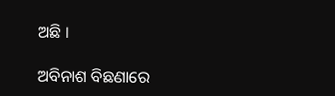ଅଛି ।

ଅବିନାଶ ବିଛଣାରେ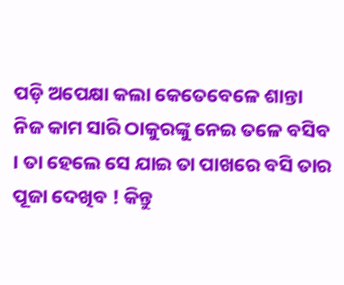ପଡ଼ି ଅପେକ୍ଷା କଲା କେତେବେଳେ ଶାନ୍ତା ନିଜ କାମ ସାରି ଠାକୁରଙ୍କୁ ନେଇ ତଳେ ବସିବ । ତା ହେଲେ ସେ ଯାଇ ତା ପାଖରେ ବସି ତାର ପୂଜା ଦେଖିବ ! କିନ୍ତୁ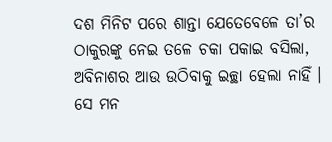ଦଶ ମିନିଟ ପରେ ଶାନ୍ତା ଯେତେବେଳେ ତା’ର ଠାକୁରଙ୍କୁ ନେଇ ତଳେ ଚକା ପକାଇ ବସିଲା, ଅବିନାଶର ଆଉ ଉଠିବାକୁ ଇଚ୍ଛା ହେଲା ନାହିଁ । ସେ ମନ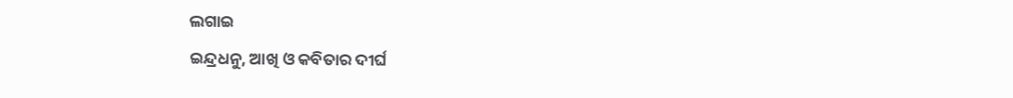ଲଗାଇ
ଇନ୍ଦ୍ରଧନୁ, ଆଖି ଓ କବିତାର ଦୀର୍ଘ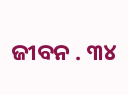ଜୀବନ . ୩୪